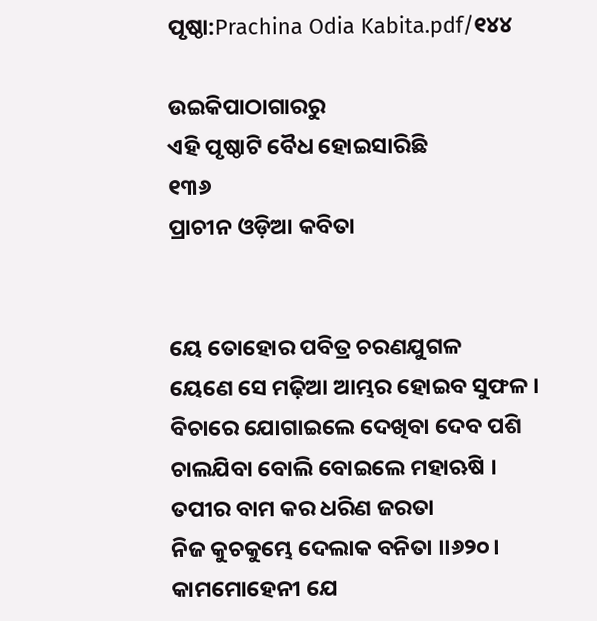ପୃଷ୍ଠା:Prachina Odia Kabita.pdf/୧୪୪

ଉଇକିପାଠାଗାର‌ରୁ
ଏହି ପୃଷ୍ଠାଟି ବୈଧ ହୋଇସାରିଛି
୧୩୬
ପ୍ରାଚୀନ ଓଡ଼ିଆ କବିତା


ୟେ ତୋହୋର ପବିତ୍ର ଚରଣଯୁଗଳ
ୟେଣେ ସେ ମଢ଼ିଆ ଆମ୍ଭର ହୋଇବ ସୁଫଳ ।
ବିଚାରେ ଯୋଗାଇଲେ ଦେଖିବା ଦେବ ପଶି
ଚାଲଯିବା ବୋଲି ବୋଇଲେ ମହାଋଷି ।
ତପୀର ବାମ କର ଧରିଣ ଜରତା
ନିଜ କୁଚକୁମ୍ଭେ ଦେଲାକ ବନିତା ।।୬୨୦।
କାମମୋହେନୀ ଯେ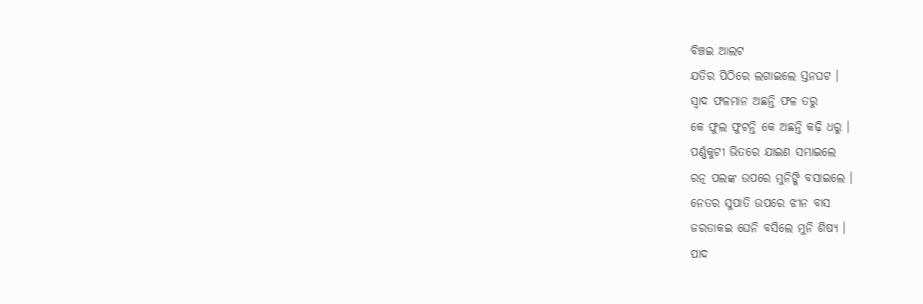ବିଞ୍ଚଇ ଆଲଟ
ଯତିର ପିଠିରେ ଲଗାଇଲେ ସ୍ତନଘଟ ।
ସ୍ୱାଦ ଫଳମାନ ଅଛନ୍ତି ଫଳ ତରୁ
କେ ଫୁଲ ଫୁଟନ୍ତି କେ ଅଛନ୍ତି କଢ଼ି ଧରୁ ।
ପର୍ଣ୍ଣକୁଟୀ ଭିତରେ ଯାଇଣ ସମ୍ଭାଇଲେ
ରତ୍ନ ପଲଙ୍କ ଉପରେ ମୁନିଙ୍କି ବସାଇଲେ ।
ନେତର ସୁପାତି ଉପରେ ଝୀନ ବାସ
ଜରତାକଇ ଘେନି ବସିଲେ ମୁନି ଶିଷ୍ୟ ।
ପାଦ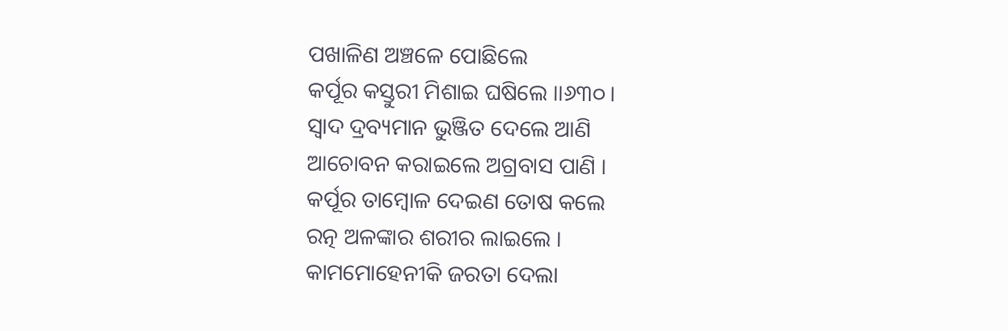ପଖାଳିଣ ଅଞ୍ଚଳେ ପୋଛିଲେ
କର୍ପୂର କସ୍ତୁରୀ ମିଶାଇ ଘଷିଲେ ।।୬୩୦।
ସ୍ୱାଦ ଦ୍ରବ୍ୟମାନ ଭୁଞ୍ଜିତ ଦେଲେ ଆଣି
ଆଚୋବନ କରାଇଲେ ଅଗ୍ରବାସ ପାଣି ।
କର୍ପୂର ତାମ୍ବୋଳ ଦେଇଣ ତୋଷ କଲେ
ରତ୍ନ ଅଳଙ୍କାର ଶରୀର ଲାଇଲେ ।
କାମମୋହେନୀକି ଜରତା ଦେଲା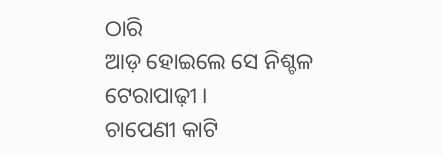ଠାରି
ଆଡ଼ ହୋଇଲେ ସେ ନିଶ୍ଚଳ ଟେରାପାଢ଼ୀ ।
ଚାପେଣୀ କାଟି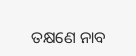ତକ୍ଷଣେ ନାବ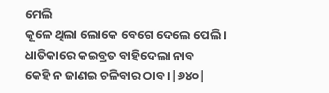ମେଲି
କୂଳେ ଥିଲା ଲୋକେ ବେଗେ ଦେଲେ ପେଲି ।
ଧାତିକାରେ କଇବ୍ରତ ବାହିଦେଲା ନାବ
କେହି ନ ଜାଣଇ ଚଳିବାର ଠାବ ।|୬୪୦|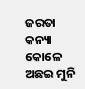ଜରତା କନ୍ୟା କୋଳେ ଅଛଇ ମୁନି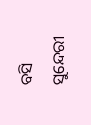ବସି
ସୁନ୍ଦେରୀ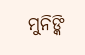ମୁନିଙ୍କି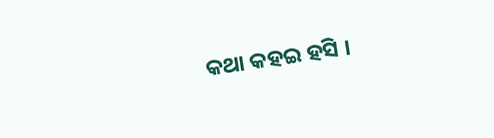କଥା କହଇ ହସି ।